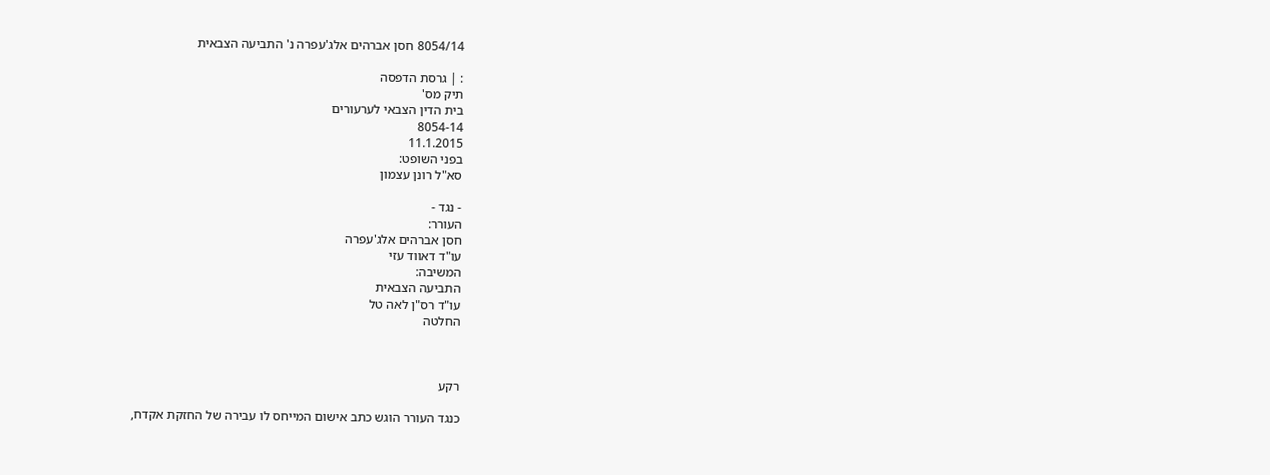8054/14 חסן אברהים אלג'עפרה נ' התביעה הצבאית

: | גרסת הדפסה
תיק מס'
בית הדין הצבאי לערעורים
8054-14
11.1.2015
בפני השופט:
סא"ל רונן עצמון

- נגד -
העורר:
חסן אברהים אלג'עפרה
עו"ד דאווד עזי
המשיבה:
התביעה הצבאית
עו"ד רס"ן לאה טל
החלטה



רקע

כנגד העורר הוגש כתב אישום המייחס לו עבירה של החזקת אקדח,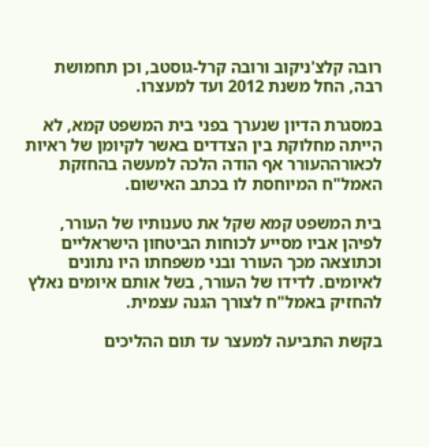רובה קלצ'ניקוב ורובה קרל-גוסטב, וכן תחמושת רבה, החל משנת 2012 ועד למעצרו.

במסגרת הדיון שנערך בפני בית המשפט קמא, לא הייתה מחלוקת בין הצדדים באשר לקיומן של ראיות לכאורההעורר אף הודה הלכה למעשה בהחזקת האמל"ח המיוחסת לו בכתב האישום.

בית המשפט קמא שקל את טענותיו של העורר, לפיהן אביו מסייע לכוחות הביטחון הישראליים וכתוצאה מכך העורר ובני משפחתו היו נתונים לאיומים. לדידו של העורר, בשל אותם איומים נאלץ להחזיק באמל"ח לצורך הגנה עצמית.

בקשת התביעה למעצר עד תום ההליכים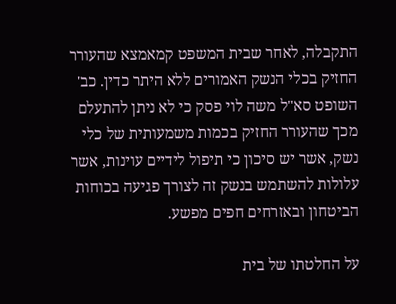התקבלה, לאחר שבית המשפט קמאמצא שהעורר החזיק בכלי הנשק האמורים ללא היתר כדין. כב' השופט סא"ל משה לוי פסק כי לא ניתן להתעלם מכך שהעורר החזיק בכמות משמעותית של כלי נשק, אשר יש סיכון כי תיפול לידיים עוינות, אשר עלולות להשתמש בנשק זה לצורך פגיעה בכוחות הביטחון ובאזרחים חפים מפשע.

על החלטתו של בית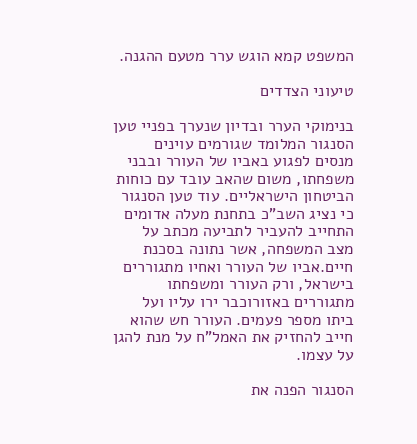המשפט קמא הוגש ערר מטעם ההגנה.

טיעוני הצדדים

בנימוקי הערר ובדיון שנערך בפניי טען הסנגור המלומד שגורמים עוינים מנסים לפגוע באביו של העורר ובבני משפחתו, משום שהאב עובד עם כוחות הביטחון הישראליים. עוד טען הסנגור כי נציג השב"כ בתחנת מעלה אדומים התחייב להעביר לתביעה מכתב על מצב המשפחה, אשר נתונה בסכנת חיים.אביו של העורר ואחיו מתגוררים בישראל, ורק העורר ומשפחתו מתגוררים באזורוכבר ירו עליו ועל ביתו מספר פעמים. העורר חש שהוא חייב להחזיק את האמל"ח על מנת להגן על עצמו.

הסנגור הפנה את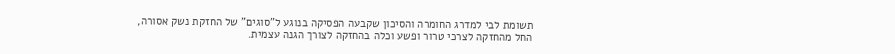תשומת לבי למדרג החומרה והסיכון שקבעה הפסיקה בנוגע ל"סוגים" של החזקת נשק אסורה, החל מהחזקה לצרכי טרור ופשע וכלה בהחזקה לצורך הגנה עצמית.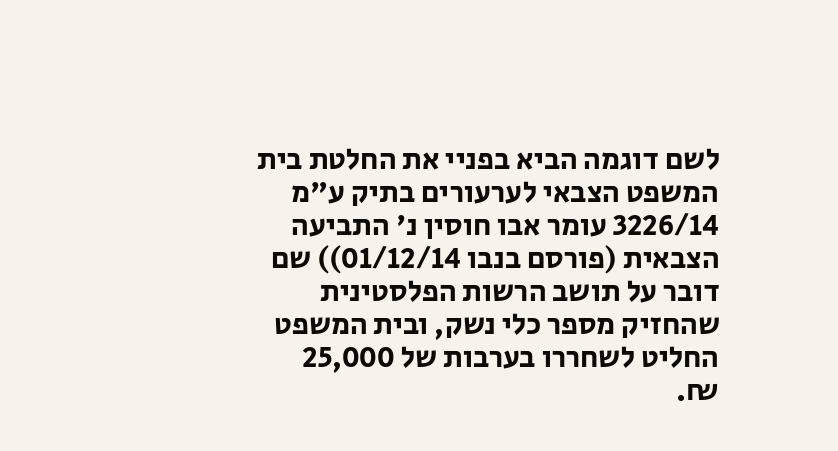לשם דוגמה הביא בפניי את החלטת בית המשפט הצבאי לערעורים בתיק ע"מ 3226/14 עומר אבו חוסין נ' התביעה הצבאית (פורסם בנבו 01/12/14)) שם דובר על תושב הרשות הפלסטינית שהחזיק מספר כלי נשק, ובית המשפט החליט לשחררו בערבות של 25,000 ₪.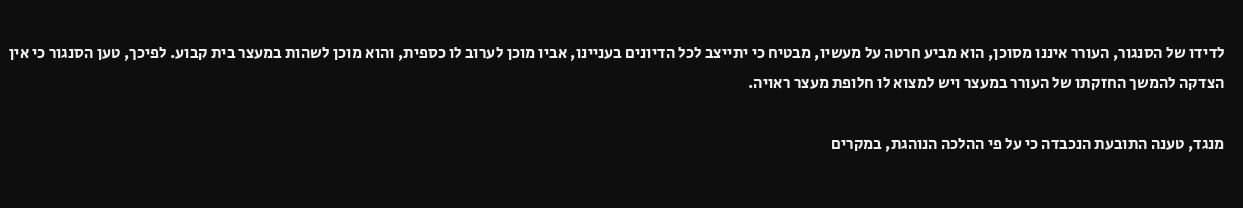לדידו של הסנגור, העורר איננו מסוכן, הוא מביע חרטה על מעשיו, מבטיח כי יתייצב לכל הדיונים בעניינו, אביו מוכן לערוב לו כספית, והוא מוכן לשהות במעצר בית קבוע. לפיכך, טען הסנגור כי אין הצדקה להמשך החזקתו של העורר במעצר ויש למצוא לו חלופת מעצר ראויה.

מנגד, טענה התובעת הנכבדה כי על פי ההלכה הנוהגת, במקרים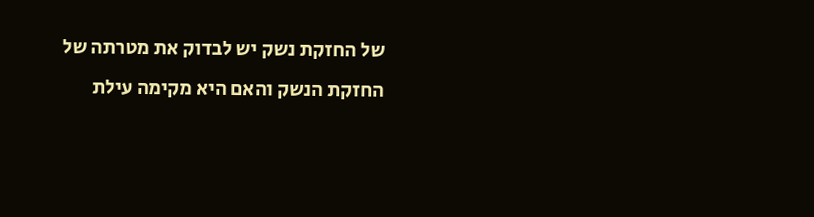של החזקת נשק יש לבדוק את מטרתה של החזקת הנשק והאם היא מקימה עילת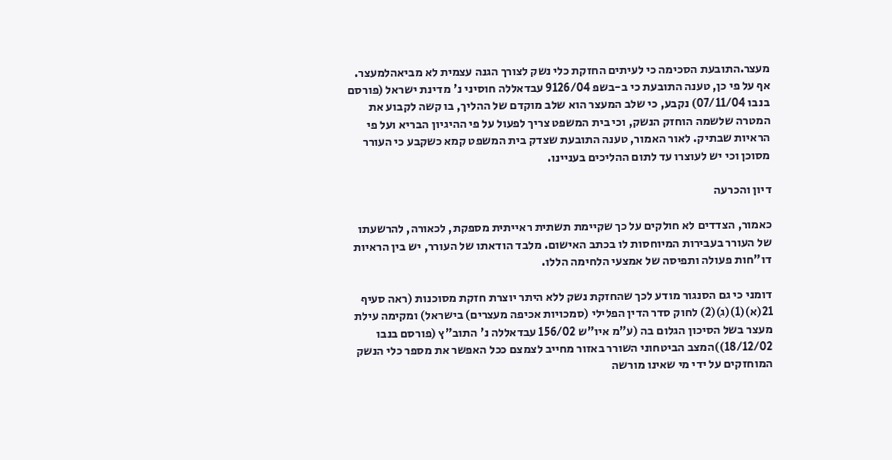מעצר.התובעת הסכימה כי לעיתים החזקת כלי נשק לצורך הגנה עצמית לא מביאהלמעצר. אף על פי כן, טענה התובעת כי ב-בשפ 9126/04 עבדאללה חוסיני נ' מדינת ישראל (פורסם בנבו 07/11/04) נקבע, כי שלב המעצר הוא שלב מוקדם של ההליך, בו קשה לקבוע את המטרה שלשמה הוחזק הנשק, וכי בית המשפט צריך לפעול על פי ההיגיון הבריא ועל פי הראיות שבתיק. לאור האמור, טענה התובעת שצדק בית המשפט קמא כשקבע כי העורר מסוכן וכי יש לעוצרו עד לתום ההליכים בעניינו.

דיון והכרעה

כאמור, הצדדים לא חולקים על כך שקיימת תשתית ראייתית מספקת, לכאורה, להרשעתו של העורר בעבירות המיוחסות לו בכתב האישום. מלבד הודאתו של העורר, יש בין הראיות דו"חות פעולה ותפיסה של אמצעי הלחימה הללו.

דומני כי גם הסנגור מודע לכך שהחזקת נשק ללא היתר יוצרת חזקת מסוכנות (ראה סעיף 21(א)(1)(ג)(2) לחוק סדר הדין הפלילי (סמכויות אכיפה מעצרים) בישראל) ומקימה עילת מעצר בשל הסיכון הגלום בה (ע"מ איו"ש 156/02 עבדאללה נ' התוב"ץ (פורסם בנבו 18/12/02))המצב הביטחוני השורר באזור מחייב לצמצם ככל האפשר את מספר כלי הנשק המוחזקים על ידי מי שאינו מורשה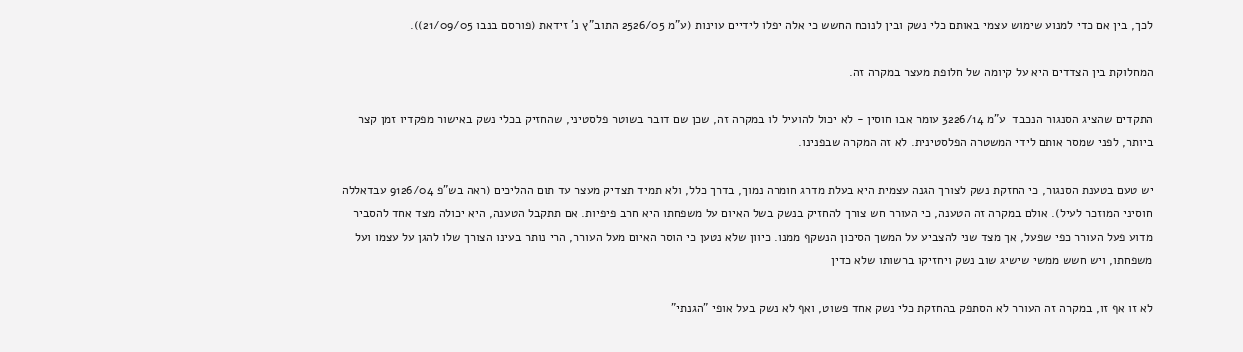לכך, בין אם כדי למנוע שימוש עצמי באותם כלי נשק ובין לנוכח החשש כי אלה יפלו לידיים עוינות (ע"מ 2526/05 התוב"ץ נ' זידאת (פורסם בנבו 21/09/05)).

המחלוקת בין הצדדים היא על קיומה של חלופת מעצר במקרה זה.

התקדים שהציג הסנגור הנכבד  ע"מ 3226/14 עומר אבו חוסין - לא יכול להועיל לו במקרה זה, שכן שם דובר בשוטר פלסטיני, שהחזיק בכלי נשק באישור מפקדיו זמן קצר ביותר, לפני שמסר אותם לידי המשטרה הפלסטינית. לא זה המקרה שבפנינו.

יש טעם בטענת הסנגור, כי החזקת נשק לצורך הגנה עצמית היא בעלת מדרג חומרה נמוך, בדרך כלל, ולא תמיד תצדיק מעצר עד תום ההליכים (ראה בש"פ 9126/04 עבדאללה חוסיני המוזכר לעיל). אולם במקרה זה הטענה, כי העורר חש צורך להחזיק בנשק בשל האיום על משפחתו היא חרב פיפיות. אם תתקבל הטענה, היא יכולה מצד אחד להסביר מדוע פעל העורר כפי שפעל, אך מצד שני להצביע על המשך הסיכון הנשקף ממנו. כיוון שלא נטען כי הוסר האיום מעל העורר, הרי נותר בעינו הצורך שלו להגן על עצמו ועל משפחתו, ויש חשש ממשי שישיג שוב נשק ויחזיקו ברשותו שלא כדין

לא זו אף זו, במקרה זה העורר לא הסתפק בהחזקת כלי נשק אחד פשוט, ואף לא נשק בעל אופי "הגנתי"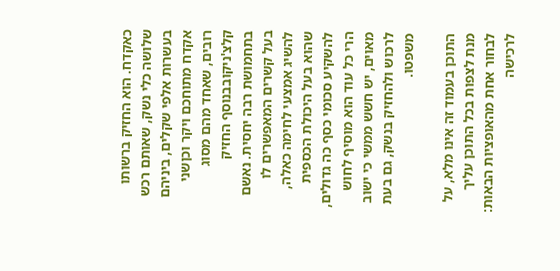כאקדח. הוא החזיק ברשותו שלושה כלי נשק, שאותם רכש בעשרות אלפי שקלים, ביניהם אקדח מתוחכם ויקר וכןשני רובים, שאחד מהם מסוג קלצ'ניקובבנוסף החזיק בתחמושת רבה יחסית. נאשם בעל קשרים המאפשרים לו להשיג אמצעי לחימה כאלה, שהוא בעל היכולת הכספית להשקיע סכומי כסף כה גדולים, הרי כל עוד הוא מוסיף לחוש מאוים, יש חשש ממשי כי ישוב לרכוש ולהחזיק בנשק, גם בעת משפטו.

התוכן בעמוד זה אינו מלא, על מנת לצפות בכל התוכן עליך לבחור אחת מהאופציות הבאות:
לרכישה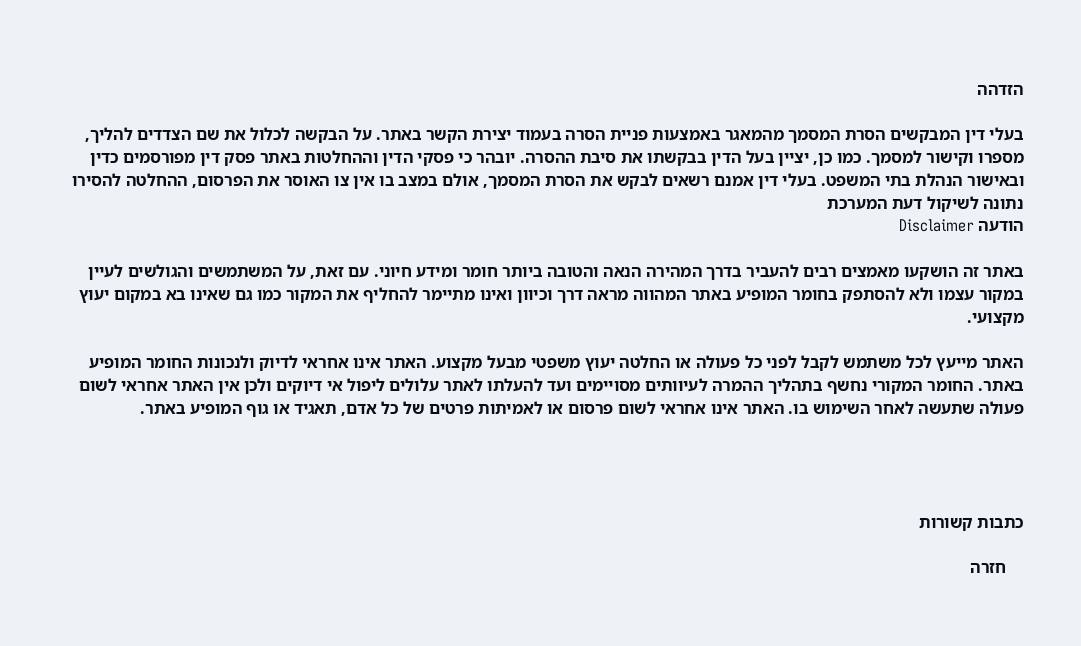הזדהה

בעלי דין המבקשים הסרת המסמך מהמאגר באמצעות פניית הסרה בעמוד יצירת הקשר באתר. על הבקשה לכלול את שם הצדדים להליך, מספרו וקישור למסמך. כמו כן, יציין בעל הדין בבקשתו את סיבת ההסרה. יובהר כי פסקי הדין וההחלטות באתר פסק דין מפורסמים כדין ובאישור הנהלת בתי המשפט. בעלי דין אמנם רשאים לבקש את הסרת המסמך, אולם במצב בו אין צו האוסר את הפרסום, ההחלטה להסירו נתונה לשיקול דעת המערכת
הודעה Disclaimer

באתר זה הושקעו מאמצים רבים להעביר בדרך המהירה הנאה והטובה ביותר חומר ומידע חיוני. עם זאת, על המשתמשים והגולשים לעיין במקור עצמו ולא להסתפק בחומר המופיע באתר המהווה מראה דרך וכיוון ואינו מתיימר להחליף את המקור כמו גם שאינו בא במקום יעוץ מקצועי.

האתר מייעץ לכל משתמש לקבל לפני כל פעולה או החלטה יעוץ משפטי מבעל מקצוע. האתר אינו אחראי לדיוק ולנכונות החומר המופיע באתר. החומר המקורי נחשף בתהליך ההמרה לעיוותים מסויימים ועד להעלתו לאתר עלולים ליפול אי דיוקים ולכן אין האתר אחראי לשום פעולה שתעשה לאחר השימוש בו. האתר אינו אחראי לשום פרסום או לאמיתות פרטים של כל אדם, תאגיד או גוף המופיע באתר.




כתבות קשורות

    חזרה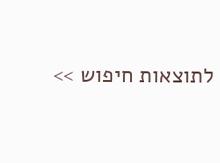לתוצאות חיפוש >>